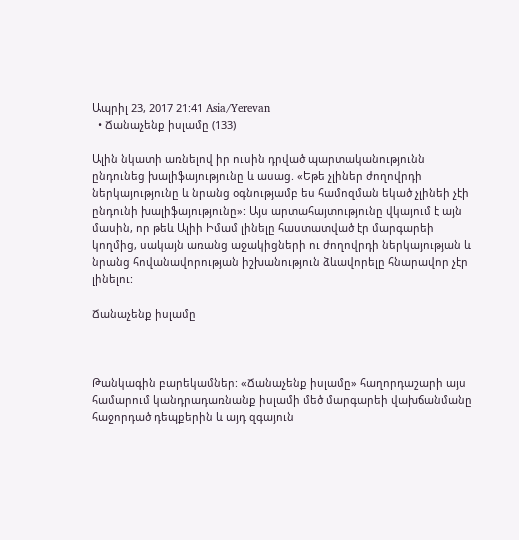Ապրիլ 23, 2017 21:41 Asia/Yerevan
  • Ճանաչենք իսլամը (133)

Ալին նկատի առնելով իր ուսին դրված պարտականությունն ընդունեց խալիֆայությունը և ասաց. «Եթե չլիներ ժողովրդի ներկայությունը և նրանց օգնությամբ ես համոզման եկած չլինեի չէի ընդունի խալիֆայությունը»: Այս արտահայտությունը վկայում է այն մասին, որ թեև Ալիի Իմամ լինելը հաստատված էր մարգարեի կողմից, սակայն առանց աջակիցների ու ժողովրդի ներկայության և նրանց հովանավորության իշխանություն ձևավորելը հնարավոր չէր լինելու:

Ճանաչենք իսլամը



Թանկագին բարեկամներ: «Ճանաչենք իսլամը» հաղորդաշարի այս համարում կանդրադառնանք իսլամի մեծ մարգարեի վախճանմանը հաջորդած դեպքերին և այդ զգայուն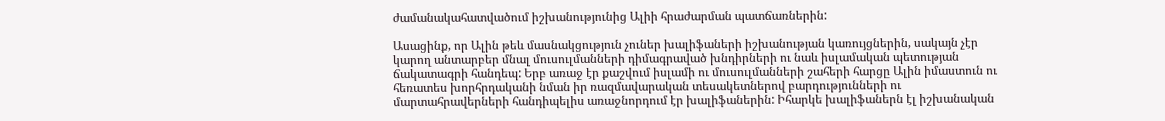ժամանակահատվածում իշխանությունից Ալիի հրաժարման պատճառներին:

Ասացինք, որ Ալին թեև մասնակցություն չուներ խալիֆաների իշխանության կառույցներին, սակայն չէր կարող անտարբեր մնալ մուսուլմանների դիմագրաված խնդիրների ու նաև իսլամական պետության ճակատագրի հանդեպ: Երբ առաջ էր քաշվում իսլամի ու մուսուլմանների շահերի հարցը Ալին իմաստուն ու հեռատես խորհրդականի նման իր ռազմավարական տեսակետներով բարդությունների ու մարտահրավերների հանդիպելիս առաջնորդում էր խալիֆաներին: Իհարկե խալիֆաներն էլ իշխանական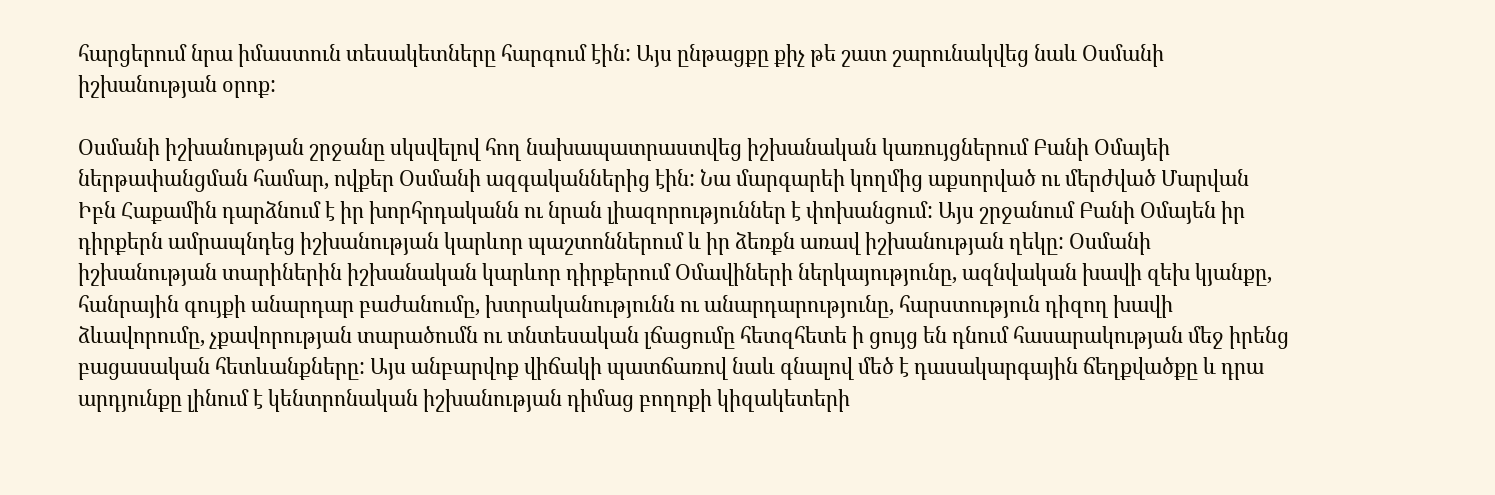հարցերում նրա իմաստուն տեսակետները հարգում էին: Այս ընթացքը քիչ թե շատ շարունակվեց նաև Օսմանի իշխանության օրոք:

Օսմանի իշխանության շրջանը սկսվելով հող նախապատրաստվեց իշխանական կառույցներում Բանի Օմայեի ներթափանցման համար, ովքեր Օսմանի ազգականներից էին: Նա մարգարեի կողմից աքսորված ու մերժված Մարվան Իբն Հաքամին դարձնում է իր խորհրդականն ու նրան լիազորություններ է փոխանցում: Այս շրջանում Բանի Օմայեն իր դիրքերն ամրապնդեց իշխանության կարևոր պաշտոններում և իր ձեռքն առավ իշխանության ղեկը: Օսմանի իշխանության տարիներին իշխանական կարևոր դիրքերում Օմավիների ներկայությունը, ազնվական խավի զեխ կյանքը, հանրային գույքի անարդար բաժանումը, խտրականությունն ու անարդարությունը, հարստություն դիզող խավի ձևավորումը, չքավորության տարածումն ու տնտեսական լճացումը հետզհետե ի ցույց են դնում հասարակության մեջ իրենց բացասական հետևանքները: Այս անբարվոք վիճակի պատճառով նաև գնալով մեծ է դասակարգային ճեղքվածքը և դրա արդյունքը լինում է կենտրոնական իշխանության դիմաց բողոքի կիզակետերի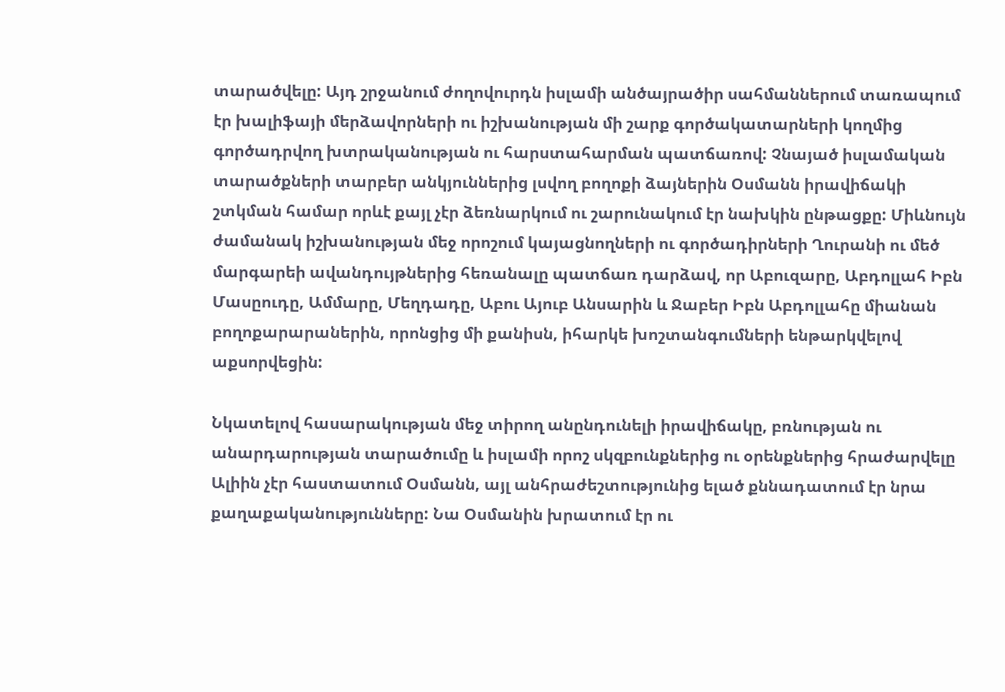տարածվելը: Այդ շրջանում ժողովուրդն իսլամի անծայրածիր սահմաններում տառապում էր խալիֆայի մերձավորների ու իշխանության մի շարք գործակատարների կողմից գործադրվող խտրականության ու հարստահարման պատճառով: Չնայած իսլամական տարածքների տարբեր անկյուններից լսվող բողոքի ձայներին Օսմանն իրավիճակի շտկման համար որևէ քայլ չէր ձեռնարկում ու շարունակում էր նախկին ընթացքը: Միևնույն ժամանակ իշխանության մեջ որոշում կայացնողների ու գործադիրների Ղուրանի ու մեծ մարգարեի ավանդույթներից հեռանալը պատճառ դարձավ, որ Աբուզարը, Աբդոլլահ Իբն Մասըուդը, Ամմարը, Մեղդադը, Աբու Այուբ Անսարին և Ջաբեր Իբն Աբդոլլահը միանան բողոքարարաներին, որոնցից մի քանիսն, իհարկե խոշտանգումների ենթարկվելով աքսորվեցին:

Նկատելով հասարակության մեջ տիրող անընդունելի իրավիճակը, բռնության ու անարդարության տարածումը և իսլամի որոշ սկզբունքներից ու օրենքներից հրաժարվելը Ալիին չէր հաստատում Օսմանն, այլ անհրաժեշտությունից ելած քննադատում էր նրա քաղաքականությունները: Նա Օսմանին խրատում էր ու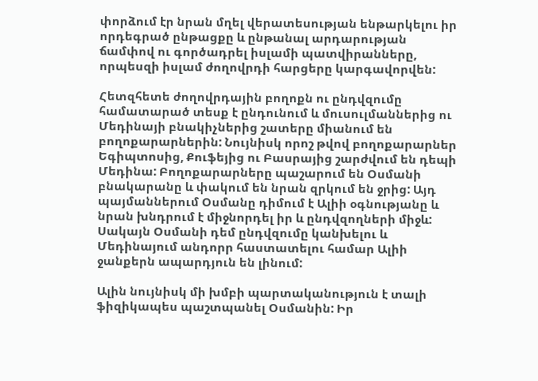փորձում էր նրան մղել վերատեսության ենթարկելու իր որդեգրած ընթացքը և ընթանալ արդարության ճամփով ու գործադրել իսլամի պատվիրանները, որպեսզի իսլամ ժողովրդի հարցերը կարգավորվեն:

Հետզհետե ժողովրդային բողոքն ու ընդվզումը համատարած տեսք է ընդունում և մուսուլմաններից ու Մեդինայի բնակիչներից շատերը միանում են բողոքարարներին: Նույնիսկ որոշ թվով բողոքարարներ Եգիպտոսից, Քուֆեյից ու Բասրայից շարժվում են դեպի Մեդինա: Բողոքարարները պաշարում են Օսմանի բնակարանը և փակում են նրան զրկում են ջրից: Այդ պայմաններում Օսմանը դիմում է Ալիի օգնությանը և նրան խնդրում է միջնորդել իր և ընդվզողների միջև: Սակայն Օսմանի դեմ ընդվզումը կանխելու և Մեդինայում անդորր հաստատելու համար Ալիի ջանքերն ապարդյուն են լինում:

Ալին նույնիսկ մի խմբի պարտականություն է տալի ֆիզիկապես պաշտպանել Օսմանին: Իր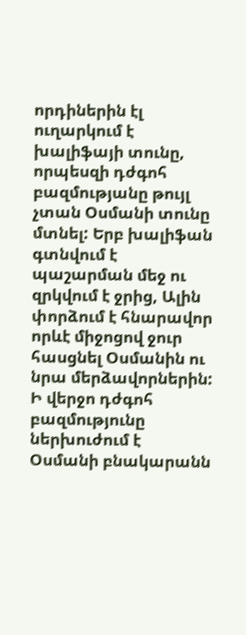որդիներին էլ ուղարկում է խալիֆայի տունը, որպեսզի դժգոհ բազմությանը թույլ չտան Օսմանի տունը մտնել: Երբ խալիֆան գտնվում է պաշարման մեջ ու զրկվում է ջրից, Ալին փորձում է հնարավոր որևէ միջոցով ջուր հասցնել Օսմանին ու նրա մերձավորներին: Ի վերջո դժգոհ բազմությունը ներխուժում է Օսմանի բնակարանն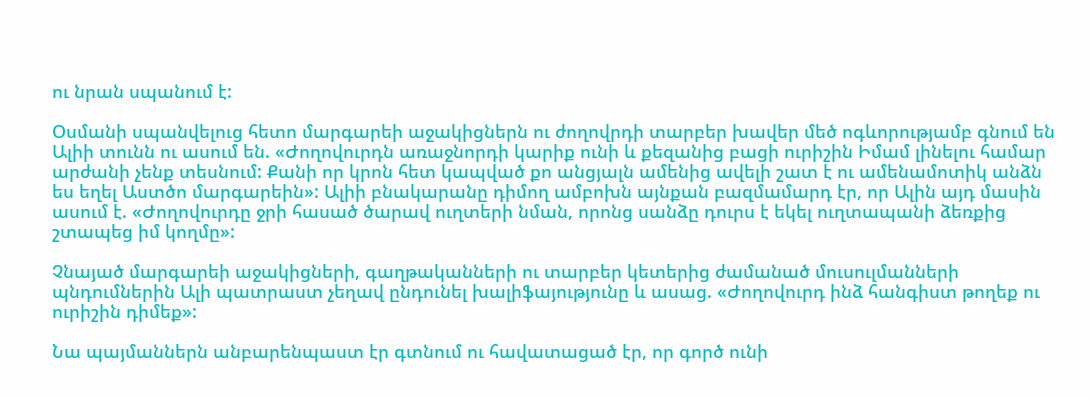ու նրան սպանում է:

Օսմանի սպանվելուց հետո մարգարեի աջակիցներն ու ժողովրդի տարբեր խավեր մեծ ոգևորությամբ գնում են Ալիի տունն ու ասում են. «Ժողովուրդն առաջնորդի կարիք ունի և քեզանից բացի ուրիշին Իմամ լինելու համար արժանի չենք տեսնում: Քանի որ կրոն հետ կապված քո անցյալն ամենից ավելի շատ է ու ամենամոտիկ անձն ես եղել Աստծո մարգարեին»: Ալիի բնակարանը դիմող ամբոխն այնքան բազմամարդ էր, որ Ալին այդ մասին ասում է. «Ժողովուրդը ջրի հասած ծարավ ուղտերի նման, որոնց սանձը դուրս է եկել ուղտապանի ձեռքից շտապեց իմ կողմը»:

Չնայած մարգարեի աջակիցների, գաղթականների ու տարբեր կետերից ժամանած մուսուլմանների պնդումներին Ալի պատրաստ չեղավ ընդունել խալիֆայությունը և ասաց. «Ժողովուրդ ինձ հանգիստ թողեք ու ուրիշին դիմեք»:

Նա պայմաններն անբարենպաստ էր գտնում ու հավատացած էր, որ գործ ունի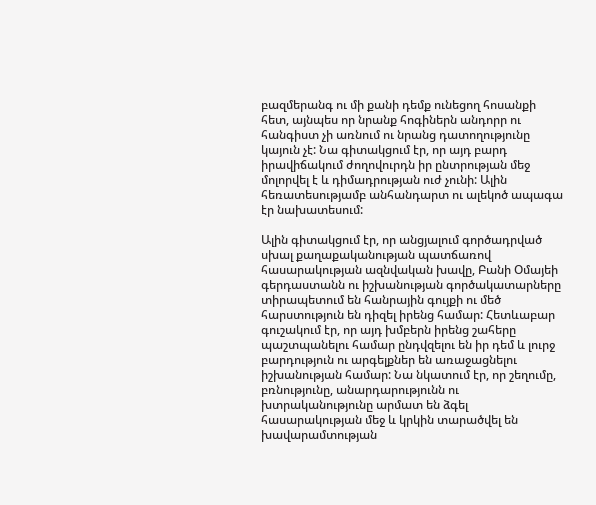բազմերանգ ու մի քանի դեմք ունեցող հոսանքի հետ, այնպես որ նրանք հոգիներն անդորր ու հանգիստ չի առնում ու նրանց դատողությունը կայուն չէ: Նա գիտակցում էր, որ այդ բարդ իրավիճակում ժողովուրդն իր ընտրության մեջ մոլորվել է և դիմադրության ուժ չունի: Ալին հեռատեսությամբ անհանդարտ ու ալեկոծ ապագա էր նախատեսում:

Ալին գիտակցում էր, որ անցյալում գործադրված սխալ քաղաքականության պատճառով հասարակության ազնվական խավը, Բանի Օմայեի գերդաստանն ու իշխանության գործակատարները տիրապետում են հանրային գույքի ու մեծ հարստություն են դիզել իրենց համար: Հետևաբար գուշակում էր, որ այդ խմբերն իրենց շահերը պաշտպանելու համար ընդվզելու են իր դեմ և լուրջ բարդություն ու արգելքներ են առաջացնելու իշխանության համար: Նա նկատում էր, որ շեղումը, բռնությունը, անարդարությունն ու խտրականությունը արմատ են ձգել հասարակության մեջ և կրկին տարածվել են խավարամտության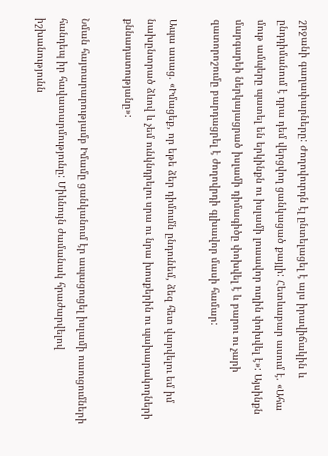շրջանի գաղափարները: Ժողովուրդն էլ ընտելացել է այս իրավիճակին և ընդդիմանում է դրա դեմ վերցվող ցանկացած քայլի: Հետևաբար ասում է. «Ահա մութ ամպերը պատել են երկինքն ու իսլամի լուսավոր ուղին փոխվել է»: Այսինքն մարգարեի ներկայացրած իսլամի դիմագիծը փոխվել է և բարու ու չարի զատորոշումը բարդացրել է ժողովրդի գլխավոր մասի համար:

Ապա ասաց. «Իմացեք, որ եթե ձեր դիմումն ընդունեմ, ձեզ հետ վարվելու եմ իմ նախընտրած ձևով և չեմ ունկնդրելու սրա ու նրա խոսքերին ու պախարակողների քննադատությանը»:

Նման հայտարարությամբ Իմամը ցանկանում էր ապացուցել իսլամի ուսուցումների հանդեպ իր հավատարմությունը: Միևնույն ժամանակ հրաժարվելով իշխանությունն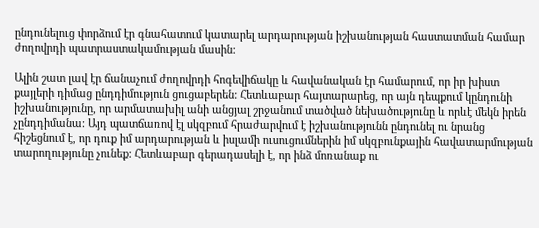ընդունելուց փորձում էր գնահատում կատարել արդարության իշխանության հաստատման համար ժողովրդի պատրաստակամության մասին:

Ալին շատ լավ էր ճանաչում ժողովրդի հոգեվիճակը և հավանական էր համարում, որ իր խիստ քայլերի դիմաց ընդդիմություն ցուցաբերեն: Հետևաբար հայտարարեց, որ այն դեպքում կընդունի իշխանությունը, որ արմատախիլ անի անցյալ շրջանում տածված նեխածությունը և որևէ մեկն իրեն չընդդիմանա: Այդ պատճառով էլ սկզբում հրաժարվում է իշխանությունն ընդունել ու նրանց հիշեցնում է, որ դուք իմ արդարության և իսլամի ուսուցումներին իմ սկզբունքային հավատարմության տարողությունը չունեք: Հետևաբար գերադասելի է, որ ինձ մոռանաք ու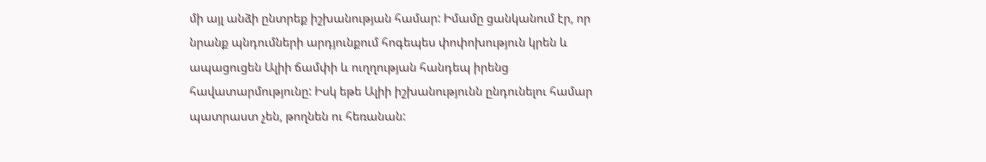մի այլ անձի ընտրեք իշխանության համար: Իմամը ցանկանում էր, որ նրանք պնդումների արդյունքում հոգեպես փոփոխություն կրեն և ապացուցեն Ալիի ճամփի և ուղղության հանդեպ իրենց հավատարմությունը: Իսկ եթե Ալիի իշխանությունն ընդունելու համար պատրաստ չեն, թողնեն ու հեռանան: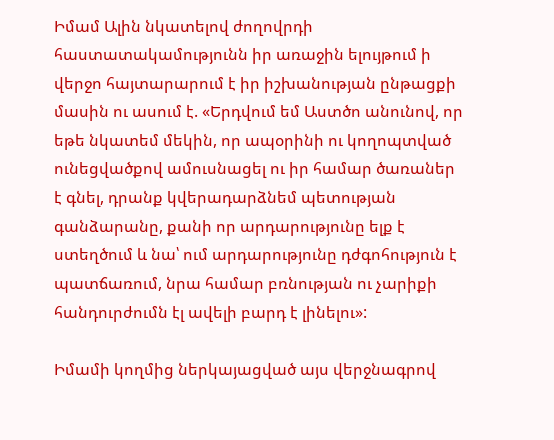Իմամ Ալին նկատելով ժողովրդի հաստատակամությունն իր առաջին ելույթում ի վերջո հայտարարում է իր իշխանության ընթացքի մասին ու ասում է. «Երդվում եմ Աստծո անունով, որ եթե նկատեմ մեկին, որ ապօրինի ու կողոպտված ունեցվածքով ամուսնացել ու իր համար ծառաներ է գնել, դրանք կվերադարձնեմ պետության գանձարանը, քանի որ արդարությունը ելք է ստեղծում և նա՝ ում արդարությունը դժգոհություն է պատճառում, նրա համար բռնության ու չարիքի հանդուրժումն էլ ավելի բարդ է լինելու»:

Իմամի կողմից ներկայացված այս վերջնագրով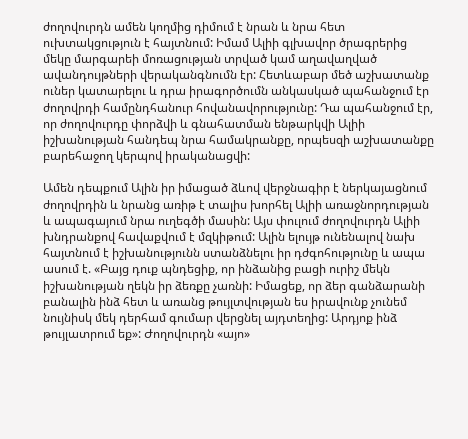ժողովուրդն ամեն կողմից դիմում է նրան և նրա հետ ուխտակցություն է հայտնում: Իմամ Ալիի գլխավոր ծրագրերից մեկը մարգարեի մոռացության տրված կամ աղավաղված ավանդույթների վերականգնումն էր: Հետևաբար մեծ աշխատանք ուներ կատարելու և դրա իրագործումն անկասկած պահանջում էր ժողովրդի համընդհանուր հովանավորությունը: Դա պահանջում էր, որ ժողովուրդը փորձվի և գնահատման ենթարկվի Ալիի իշխանության հանդեպ նրա համակրանքը, որպեսզի աշխատանքը բարեհաջող կերպով իրականացվի:

Ամեն դեպքում Ալին իր իմացած ձևով վերջնագիր է ներկայացնում ժողովրդին և նրանց առիթ է տալիս խորհել Ալիի առաջնորդության և ապագայում նրա ուղեգծի մասին: Այս փուլում ժողովուրդն Ալիի խնդրանքով հավաքվում է մզկիթում: Ալին ելույթ ունենալով նախ հայտնում է իշխանությունն ստանձնելու իր դժգոհությունը և ապա ասում է. «Բայց դուք պնդեցիք, որ ինձանից բացի ուրիշ մեկն իշխանության ղեկն իր ձեռքը չառնի: Իմացեք, որ ձեր գանձարանի բանալին ինձ հետ և առանց թույլտվության ես իրավունք չունեմ նույնիսկ մեկ դերհամ գումար վերցնել այդտեղից: Արդյոք ինձ թույլատրում եք»: Ժողովուրդն «այո»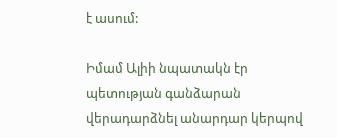է ասում:

Իմամ Ալիի նպատակն էր պետության գանձարան վերադարձնել անարդար կերպով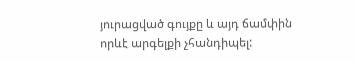յուրացված գույքը և այդ ճամփին որևէ արգելքի չհանդիպել: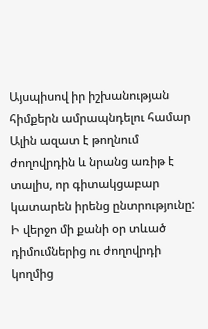Այսպիսով իր իշխանության հիմքերն ամրապնդելու համար Ալին ազատ է թողնում ժողովրդին և նրանց առիթ է տալիս, որ գիտակցաբար կատարեն իրենց ընտրությունը: Ի վերջո մի քանի օր տևած դիմումներից ու ժողովրդի կողմից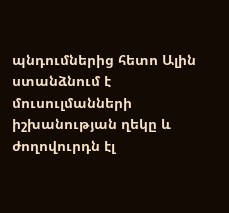պնդումներից հետո Ալին ստանձնում է մուսուլմանների իշխանության ղեկը և ժողովուրդն էլ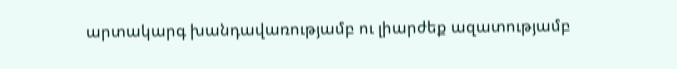արտակարգ խանդավառությամբ ու լիարժեք ազատությամբ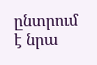ընտրում է նրա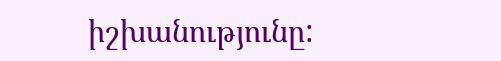իշխանությունը: